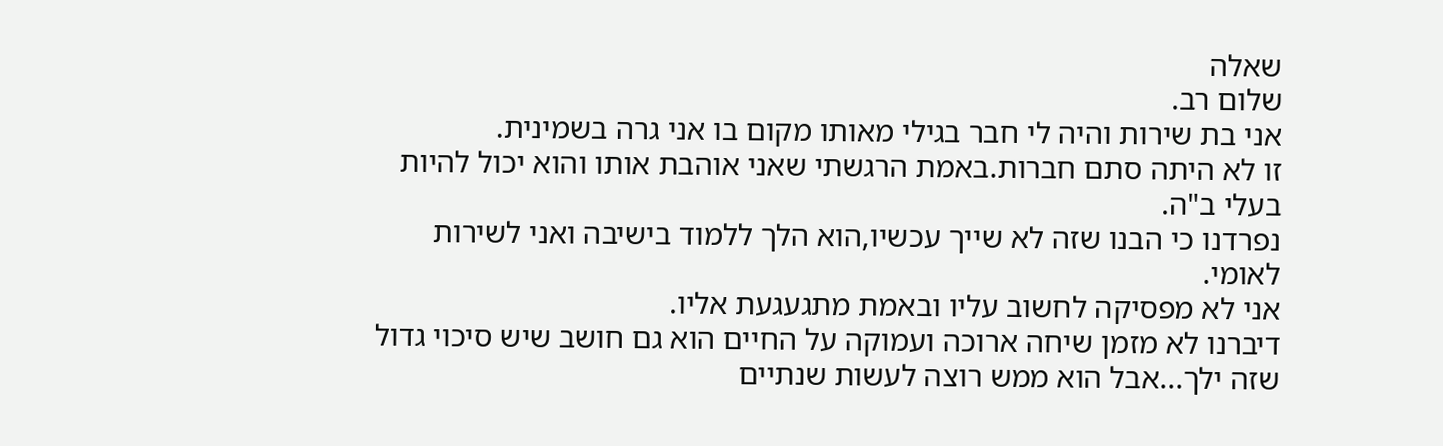שאלה
שלום רב.
אני בת שירות והיה לי חבר בגילי מאותו מקום בו אני גרה בשמינית.
זו לא היתה סתם חברות.באמת הרגשתי שאני אוהבת אותו והוא יכול להיות בעלי ב"ה.
נפרדנו כי הבנו שזה לא שייך עכשיו,הוא הלך ללמוד בישיבה ואני לשירות לאומי.
אני לא מפסיקה לחשוב עליו ובאמת מתגעגעת אליו.
דיברנו לא מזמן שיחה ארוכה ועמוקה על החיים הוא גם חושב שיש סיכוי גדול שזה ילך...אבל הוא ממש רוצה לעשות שנתיים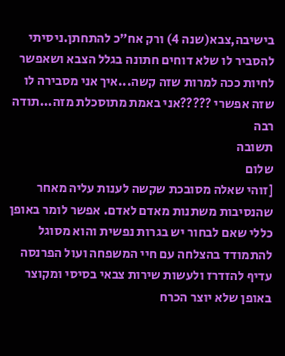בישיבה,צבא(שנה 4) ורק אח"כ להתחתן.ניסיתי להסביר לו שלא דוחים חתונה בגלל הצבא ושאפשר לחיות ככה למרות שזה קשה...איך אני מסבירה לו שזה אפשרי ?????אני באמת מתוסכלת מזה...תודה רבה
תשובה
שלום
[זוהי שאלה מסובכת שקשה לענות עליה מאחר שהנסיבות משתנות מאדם לאדם. אפשר לומר באופן כללי שאם לבחור יש בגרות נפשית והוא מסוגל להתמודד בהצלחה עם חיי המשפחה ועול הפרנסה עדיף להזדרז ולעשות שירות צבאי בסיסי ומקוצר באופן שלא יוצר הכרח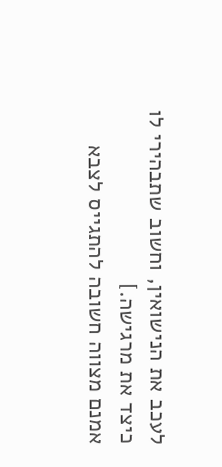לעכב את הנישואין, וחשוב שתבהירי לו כיצד את מרגישה.]
אמנם מצווה חשובה להתגייס לצבא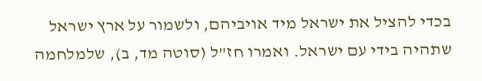בכדי להציל את ישראל מיד אויביהם, ולשמור על ארץ ישראל שתהיה בידי עם ישראל. ואמרו חז"ל (סוטה מד, ב), שלמלחמה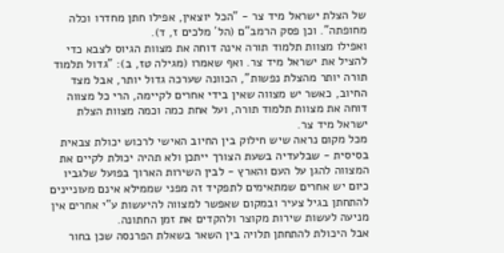של הצלת ישראל מיד צר - "הכל יוצאין, אפילו חתן מחדרו וכלה מחופתה". וכן פסק הרמב"ם (הל´ מלכים ז, ד).
ואפילו מצוות תלמוד תורה אינה דוחה את מצוות הגיוס לצבא כדי להציל את ישראל מיד צר. ואף שאמרו (מגילה טז, ב): "גדול תלמוד תורה יותר מהצלת נפשות", הכוונה שערכה גדול יותר, אבל מצד החיוב, כאשר יש מצווה שאין בידי אחרים לקיימה, הרי כל מצווה דוחה את מצוות תלמוד תורה, ועל אחת כמה וכמה מצוות הצלת ישראל מיד צר.
מכל מקום נראה שיש חילוק בין החיוב האישי לרכוש יכולת צבאית בסיסית - שבלעדיה בשעת הצורך ייתכן ולא תהיה יכולת לקיים את המצווה להגן על העם והארץ - לבין השירות הארוך בפועל שלגביו כיום יש אחרים שמתאימים לתפקיד זה מפני שממילא אינם מעוניינים להתחתן בגיל צעיר ובמקום שאפשר למצווה להיעשות ע"י אחרים אין מניעה לעשות שירות מקוצר ולהקדים את זמן החתונה.
אבל היכולת להתחתן תלויה בין השאר בשאלת הפרנסה שכן בחור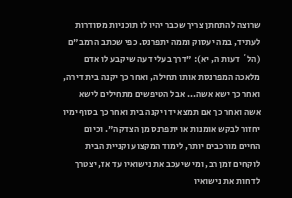שרוצה להתחתן צריך שכבר יהיו לו תוכניות מסודרות לעתיד, במה יעסוק וממה יתפרנס. כפי שכתב הרמב"ם (הל´ דעות ה, יא): "דרך בעלי דעה שיקבע לו אדם מלאכה המפרנסת אותו תחילה, ואחר כך יקנה בית דירה, ואחר כך ישא אשה... אבל הטיפשים מתחילים לישא אשה ואחר כך אם תמצא ידו יקנה בית ואחר כך בסוף ימיו יחזור לבקש אומנות או יתפרנס מן הצדקה". וכיום החיים מורכבים יותר, לימוד המקצוע וקניית הבית לוקחים זמן רב, ומי שיעכב את נישואיו עד אז, יצטרך לדחות את נישואיו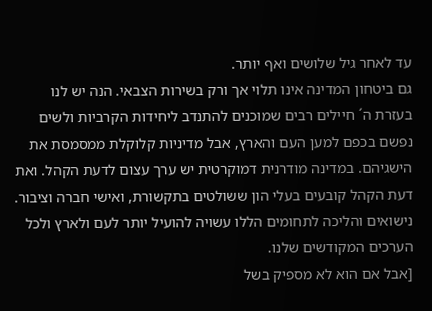עד לאחר גיל שלושים ואף יותר.
גם ביטחון המדינה אינו תלוי אך ורק בשירות הצבאי. הנה יש לנו בעזרת ה´ חיילים רבים שמוכנים להתנדב ליחידות הקרביות ולשים נפשם בכפם למען העם והארץ, אבל מדיניות קלוקלת ממסמסת את הישגיהם. במדינה מודרנית דמוקרטית יש ערך עצום לדעת הקהל. ואת דעת הקהל קובעים בעלי הון ששולטים בתקשורת, ואישי חברה וציבור. נישואים והליכה לתחומים הללו עשויה להועיל יותר לעם ולארץ ולכל הערכים המקודשים שלנו.
[אבל אם הוא לא מספיק בשל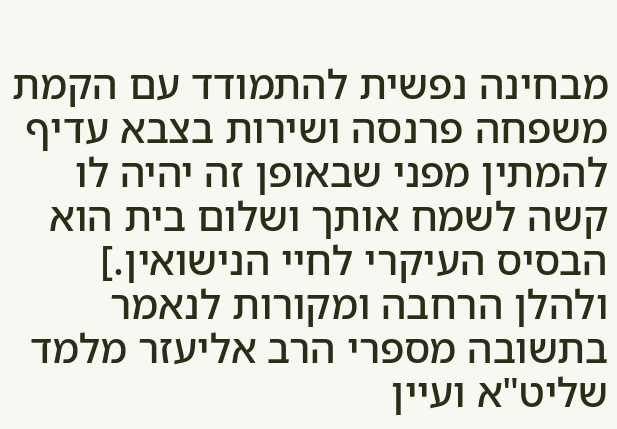מבחינה נפשית להתמודד עם הקמת משפחה פרנסה ושירות בצבא עדיף להמתין מפני שבאופן זה יהיה לו קשה לשמח אותך ושלום בית הוא הבסיס העיקרי לחיי הנישואין.]
ולהלן הרחבה ומקורות לנאמר בתשובה מספרי הרב אליעזר מלמד שליט"א ועיין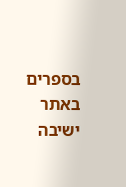בספרים באתר ישיבה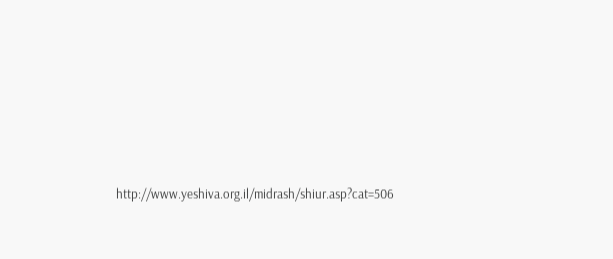http://www.yeshiva.org.il/midrash/shiur.asp?cat=506